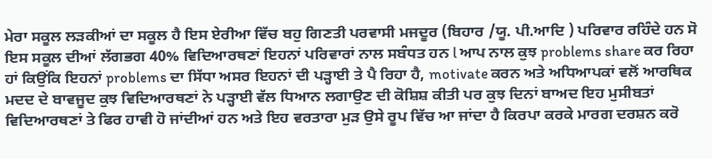ਮੇਰਾ ਸਕੂਲ ਲੜਕੀਆਂ ਦਾ ਸਕੂਲ ਹੈ ਇਸ ਏਰੀਆ ਵਿੱਚ ਬਹੁ ਗਿਣਤੀ ਪਰਵਾਸੀ ਮਜਦੂਰ (ਬਿਹਾਰ /ਯੂ. ਪੀ.ਆਦਿ ) ਪਰਿਵਾਰ ਰਹਿੰਦੇ ਹਨ ਸੋ ਇਸ ਸਕੂਲ ਦੀਆਂ ਲੱਗਭਗ 40% ਵਿਦਿਆਰਥਣਾਂ ਇਹਨਾਂ ਪਰਿਵਾਰਾਂ ਨਾਲ ਸਬੰਧਤ ਹਨ l ਆਪ ਨਾਲ ਕੁਝ problems share ਕਰ ਰਿਹਾ ਹਾਂ ਕਿਉਂਕਿ ਇਹਨਾਂ problems ਦਾ ਸਿੱਧਾ ਅਸਰ ਇਹਨਾਂ ਦੀ ਪੜ੍ਹਾਈ ਤੇ ਪੈ ਰਿਹਾ ਹੈ, motivate ਕਰਨ ਅਤੇ ਅਧਿਆਪਕਾਂ ਵਲੋਂ ਆਰਥਿਕ ਮਦਦ ਦੇ ਬਾਵਜੂਦ ਕੁਝ ਵਿਦਿਆਰਥਣਾਂ ਨੇ ਪੜ੍ਹਾਈ ਵੱਲ ਧਿਆਨ ਲਗਾਉਣ ਦੀ ਕੋਸ਼ਿਸ਼ ਕੀਤੀ ਪਰ ਕੁਝ ਦਿਨਾਂ ਬਾਅਦ ਇਹ ਮੁਸੀਬਤਾਂ ਵਿਦਿਆਰਥਣਾਂ ਤੇ ਫਿਰ ਹਾਵੀ ਹੋ ਜਾਂਦੀਆਂ ਹਨ ਅਤੇ ਇਹ ਵਰਤਾਰਾ ਮੁੜ ਉਸੇ ਰੂਪ ਵਿੱਚ ਆ ਜਾਂਦਾ ਹੈ ਕਿਰਪਾ ਕਰਕੇ ਮਾਰਗ ਦਰਸ਼ਨ ਕਰੋ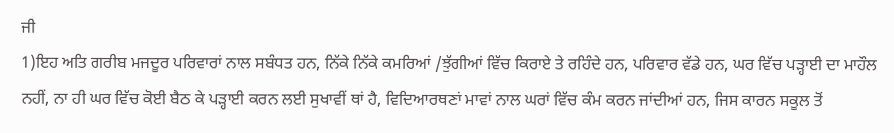ਜੀ
1)ਇਹ ਅਤਿ ਗਰੀਬ ਮਜਦੂਰ ਪਰਿਵਾਰਾਂ ਨਾਲ ਸਬੰਧਤ ਹਨ, ਨਿੱਕੇ ਨਿੱਕੇ ਕਮਰਿਆਂ /ਝੁੱਗੀਆਂ ਵਿੱਚ ਕਿਰਾਏ ਤੇ ਰਹਿੰਦੇ ਹਨ, ਪਰਿਵਾਰ ਵੱਡੇ ਹਨ, ਘਰ ਵਿੱਚ ਪੜ੍ਹਾਈ ਦਾ ਮਾਹੌਲ ਨਹੀਂ, ਨਾ ਹੀ ਘਰ ਵਿੱਚ ਕੋਈ ਬੈਠ ਕੇ ਪੜ੍ਹਾਈ ਕਰਨ ਲਈ ਸੁਖਾਵੀਂ ਥਾਂ ਹੈ, ਵਿਦਿਆਰਥਣਾਂ ਮਾਵਾਂ ਨਾਲ ਘਰਾਂ ਵਿੱਚ ਕੰਮ ਕਰਨ ਜਾਂਦੀਆਂ ਹਨ, ਜਿਸ ਕਾਰਨ ਸਕੂਲ ਤੋਂ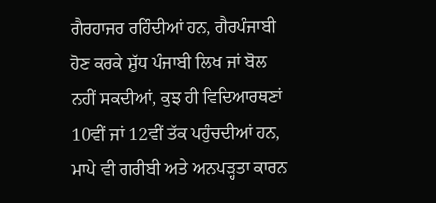ਗੈਰਹਾਜਰ ਰਹਿੰਦੀਆਂ ਹਨ, ਗੈਰਪੰਜਾਬੀ ਹੋਣ ਕਰਕੇ ਸ਼ੁੱਧ ਪੰਜਾਬੀ ਲਿਖ ਜਾਂ ਬੋਲ ਨਹੀਂ ਸਕਦੀਆਂ, ਕੁਝ ਹੀ ਵਿਦਿਆਰਥਣਾਂ 10ਵੀਂ ਜਾਂ 12ਵੀਂ ਤੱਕ ਪਹੁੰਚਦੀਆਂ ਹਨ, ਮਾਪੇ ਵੀ ਗਰੀਬੀ ਅਤੇ ਅਨਪੜ੍ਹਤਾ ਕਾਰਨ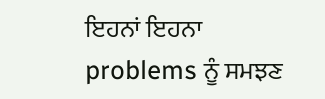ਇਹਨਾਂ ਇਹਨਾ problems ਨੂੰ ਸਮਝਣ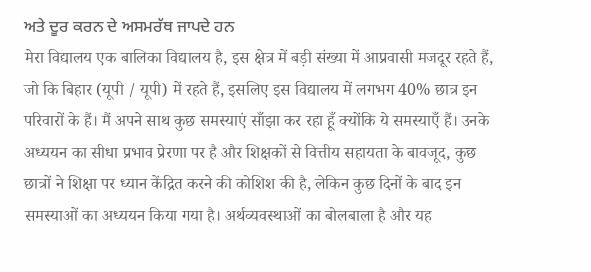ਅਤੇ ਦੂਰ ਕਰਨ ਦੇ ਅਸਮਰੱਥ ਜਾਪਦੇ ਹਨ
मेरा विद्यालय एक बालिका विद्यालय है, इस क्षेत्र में बड़ी संख्या में आप्रवासी मजदूर रहते हैं, जो कि बिहार (यूपी / यूपी) में रहते हैं, इसलिए इस विद्यालय में लगभग 40% छात्र इन परिवारों के हैं। मैं अपने साथ कुछ समस्याएं साँझा कर रहा हूँ क्योंकि ये समस्याएँ हैं। उनके अध्ययन का सीधा प्रभाव प्रेरणा पर है और शिक्षकों से वित्तीय सहायता के बावजूद, कुछ छात्रों ने शिक्षा पर ध्यान केंद्रित करने की कोशिश की है, लेकिन कुछ दिनों के बाद इन समस्याओं का अध्ययन किया गया है। अर्थव्यवस्थाओं का बोलबाला है और यह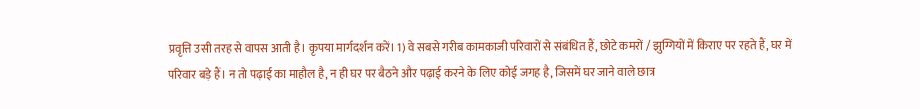प्रवृत्ति उसी तरह से वापस आती है। कृपया मार्गदर्शन करें। 1) वे सबसे गरीब कामकाजी परिवारों से संबंधित हैं, छोटे कमरों / झुग्गियों में किराए पर रहते हैं, घर में परिवार बड़े हैं। न तो पढ़ाई का माहौल है, न ही घर पर बैठने और पढ़ाई करने के लिए कोई जगह है, जिसमें घर जाने वाले छात्र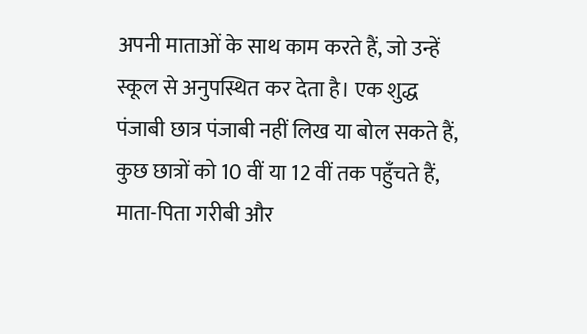अपनी माताओं के साथ काम करते हैं, जो उन्हें स्कूल से अनुपस्थित कर देता है। एक शुद्ध पंजाबी छात्र पंजाबी नहीं लिख या बोल सकते हैं, कुछ छात्रों को 10 वीं या 12 वीं तक पहुँचते हैं, माता-पिता गरीबी और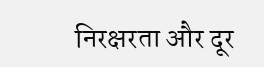निरक्षरता और दूर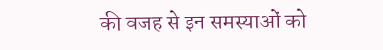की वजह से इन समस्याओं को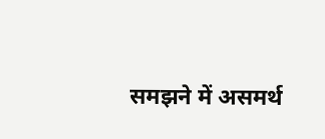समझने में असमर्थ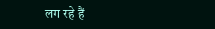लग रहे हैं